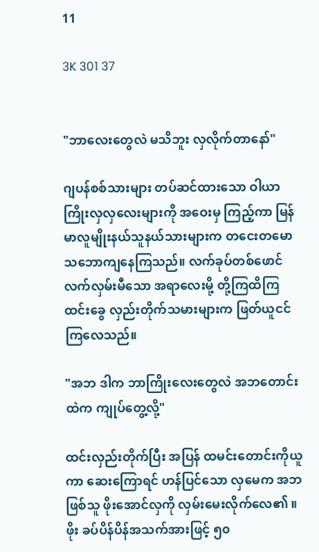11

3K 301 37


"ဘာလေးတွေလဲ မသိဘူး လှလိုက်တာနော်"

ဂျပန်စစ်သားများ တပ်ဆင်ထားသော ဝါယာကြိုးလှလှလေးများကို အဝေးမှ ကြည့်ကာ မြန်မာလူမျိုးနယ်သူနယ်သားများက တငေးတမော သဘောကျနေကြသည်။ လက်ခုပ်တစ်ဖောင် လက်လှမ်းမီသော အရာလေးမို့ တို့ကြထိကြ ထင်းခွေ လှည်းတိုက်သမားများက ဖြတ်ယူငင်ကြလေသည်။

"အဘ ဒါက ဘာကြိုးလေးတွေလဲ အဘတောင်းထဲက ကျုပ်တွေ့လို့"

ထင်းလှည်းတိုက်ပြီး အပြန် ထမင်းတောင်းကိုယူကာ ဆေးကြောရင် ဟန်ပြင်သော လှမေက အဘဖြစ်သူ ဖိုးအောင်လှကို လှမ်းမေးလိုက်လေ၏ ။ ဖိုး ခပ်ပိန်ပိန်အသက်အားဖြင့် ၅၀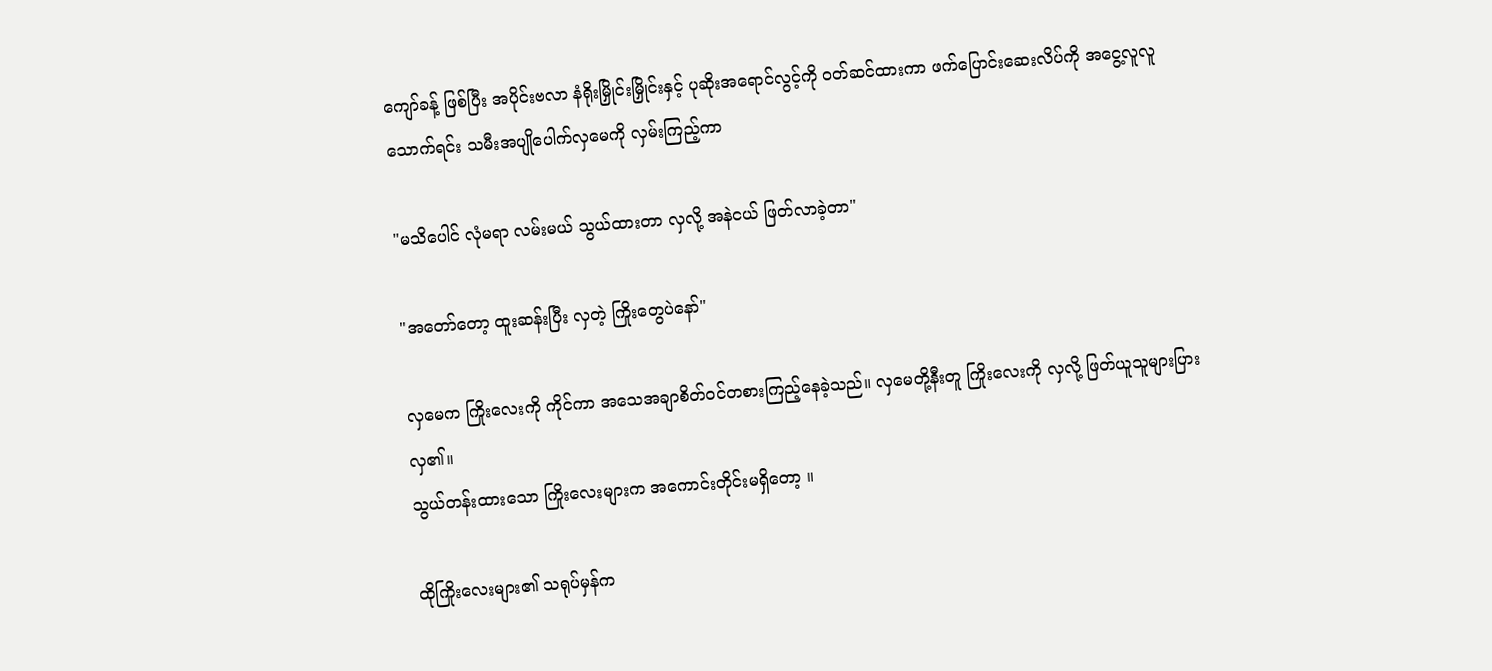ကျော်ခန့် ဖြစ်ပြီး အပိုင်းဗလာ နံရိုးမြှိုင်းမြှိုင်းနှင့် ပုဆိုးအရောင်လွင့်ကို ဝတ်ဆင်ထားကာ ဖက်ပြောင်းဆေးလိပ်ကို အငွေ့လူလူသောက်ရင်း သမီးအပျိုပေါက်လှမေကို လှမ်းကြည့်ကာ

"မသိပေါင် လုံမရာ လမ်းမယ် သွယ်ထားတာ လှလို့ အနဲငယ် ဖြတ်လာခဲ့တာ"

"အတော်တော့ ထူးဆန်းပြီး လှတဲ့ ကြိုးတွေပဲနော်"

လှမေက ကြိုးလေးကို ကိုင်ကာ အသေအချာစိတ်ဝင်တစားကြည့်နေခဲ့သည်။ လှမေတို့နီးတူ ကြိုးလေးကို လှလို့ ဖြတ်ယူသူများပြားလှ၏။
သွယ်တန်းထားသော ကြိုးလေးများက အကောင်းတိုင်းမရှိတော့ ။

ထိုကြိုးလေးများ၏ သရုပ်မှန်က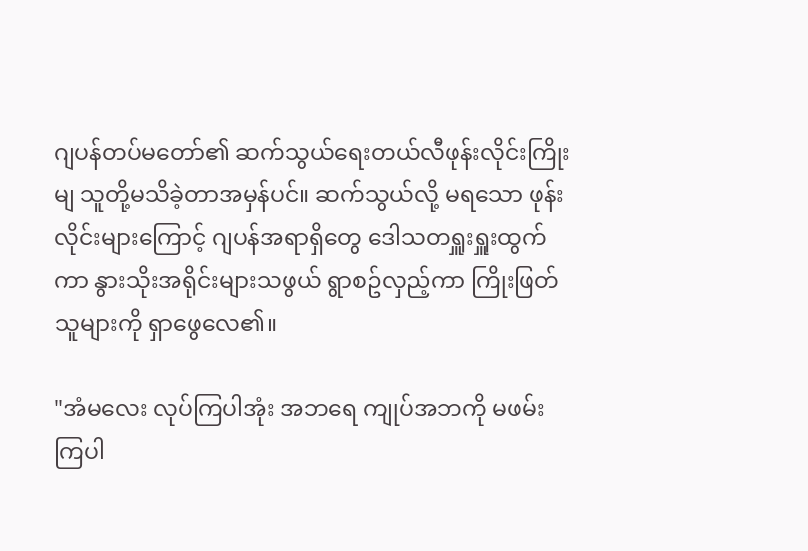ဂျပန်တပ်မတော်၏ ဆက်သွယ်ရေးတယ်လီဖုန်းလိုင်းကြိုးမျ သူတို့မသိခဲ့တာအမှန်ပင်။ ဆက်သွယ်လို့ မရသော ဖုန်းလိုင်းများကြောင့် ဂျပန်အရာရှိတွေ ဒေါသတရှူးရှူးထွက်ကာ နွားသိုးအရိုင်းများသဖွယ် ရွာစဥ်လှည့်ကာ ကြိုးဖြတ် သူများကို ရှာဖွေလေ၏။

"အံမလေး လုပ်ကြပါအုံး အဘရေ ကျုပ်အဘကို မဖမ်းကြပါ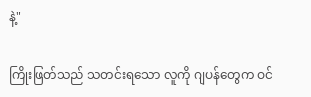နဲ့"

ကြိုးဖြတ်သည် သတင်းရသော လူကို ဂျပန်တွေက ဝင်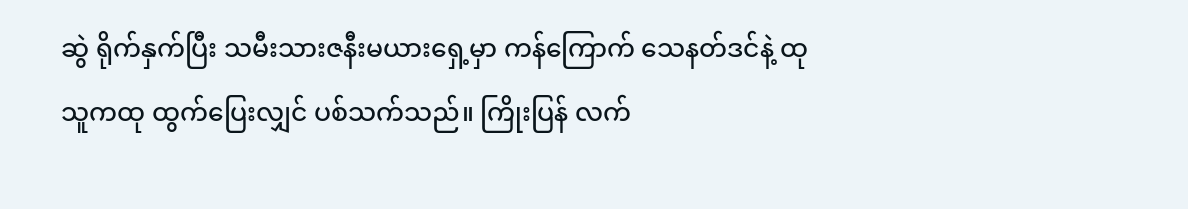ဆွဲ ရိုက်နှက်ပြီး သမီးသားဇနီးမယားရှေ့မှာ ကန်ကြောက် သေနတ်ဒင်နဲ့ ထုသူကထု ထွက်ပြေးလျှင် ပစ်သက်သည်။ ကြိုးပြန် လက်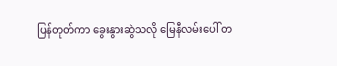ပြန်တုတ်ကာ ခွေးနွားဆွဲသလို မြေနီလမ်းပေါ် တ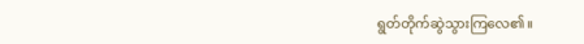ရွတ်တိုက်ဆွဲသွားကြလေ၏။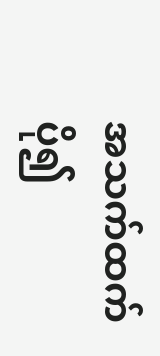အသက်ထက်ပို၍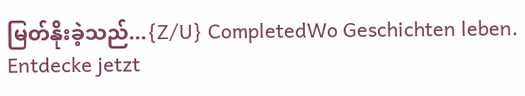မြတ်နိုးခဲ့သည်...{Z/U} CompletedWo Geschichten leben. Entdecke jetzt